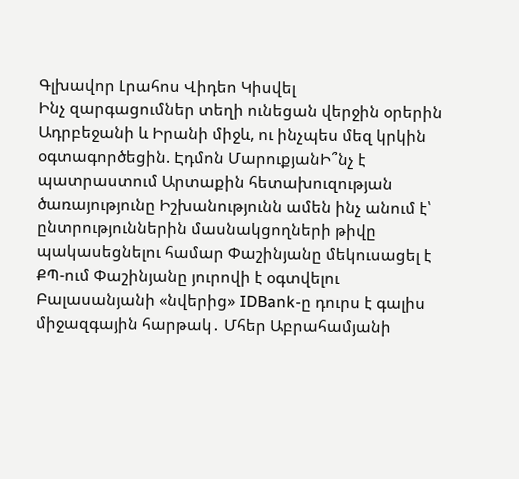Գլխավոր Լրահոս Վիդեո Կիսվել
Ինչ զարգացումներ տեղի ունեցան վերջին օրերին Ադրբեջանի և Իրանի միջև, ու ինչպես մեզ կրկին օգտագործեցին. Էդմոն ՄարուքյանԻ՞նչ է պատրաստում Արտաքին հետախուզության ծառայությունը Իշխանությունն ամեն ինչ անում է՝ ընտրություններին մասնակցողների թիվը պակասեցնելու համար Փաշինյանը մեկուսացել է ՔՊ-ում Փաշինյանը յուրովի է օգտվելու Բալասանյանի «նվերից» IDBank-ը դուրս է գալիս միջազգային հարթակ․ Մհեր Աբրահամյանի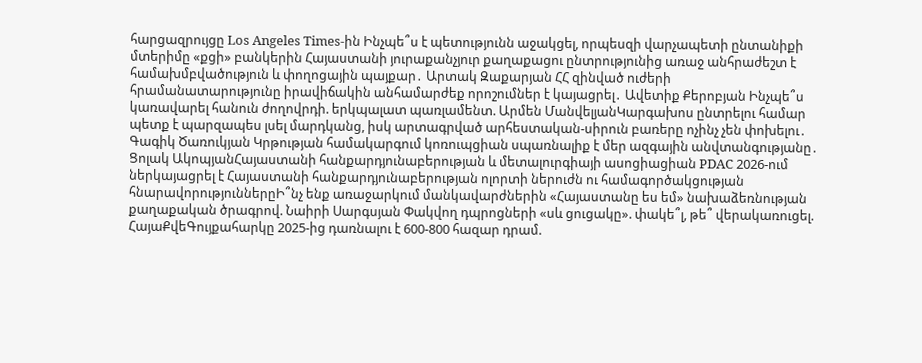հարցազրույցը Los Angeles Times-ին Ինչպե՞ս է պետությունն աջակցել, որպեսզի վարչապետի ընտանիքի մտերիմը «քցի» բանկերին Հայաստանի յուրաքանչյուր քաղաքացու ընտրությունից առաջ անհրաժեշտ է համախմբվածություն և փողոցային պայքար․ Արտակ Զաքարյան ՀՀ զինված ուժերի հրամանատարությունը իրավիճակին անհամարժեք որոշումներ է կայացրել․ Ավետիք Քերոբյան Ինչպե՞ս կառավարել հանուն ժողովրդի. երկպալատ պառլամենտ. Արմեն ՄանվելյանԿարգախոս ընտրելու համար պետք է պարզապես լսել մարդկանց, իսկ արտագրված արհեստական-սիրուն բառերը ոչինչ չեն փոխելու․ Գագիկ Ծառուկյան Կրթության համակարգում կոռուպցիան սպառնալիք է մեր ազգային անվտանգությանը․ Ցոլակ ԱկոպյանՀայաստանի հանքարդյունաբերության և մետալուրգիայի ասոցիացիան PDAC 2026-ում ներկայացրել է Հայաստանի հանքարդյունաբերության ոլորտի ներուժն ու համագործակցության հնարավորություններըԻ՞նչ ենք առաջարկում մանկավարժներին «Հայաստանը ես եմ» նախաձեռնության քաղաքական ծրագրով. Նաիրի Սարգսյան Փակվող դպրոցների «սև ցուցակը». փակե՞լ, թե՞ վերակառուցել. ՀայաՔվեԳույքահարկը 2025-ից դառնալու է 600-800 հազար դրամ.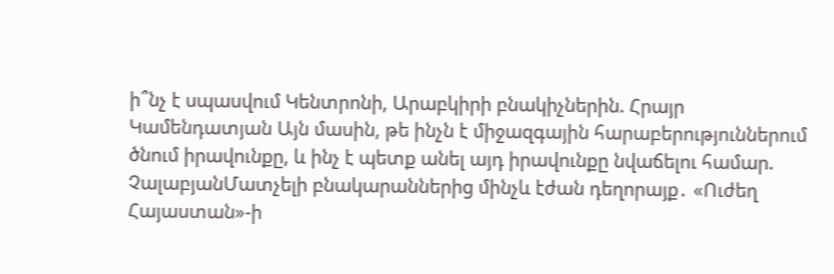ի՞նչ է սպասվում Կենտրոնի, Արաբկիրի բնակիչներին. Հրայր Կամենդատյան Այն մասին, թե ինչն է միջազգային հարաբերություններում ծնում իրավունքը, և ինչ է պետք անել այդ իրավունքը նվաճելու համար. ՉալաբյանՄատչելի բնակարաններից մինչև էժան դեղորայք․ «Ուժեղ Հայաստան»-ի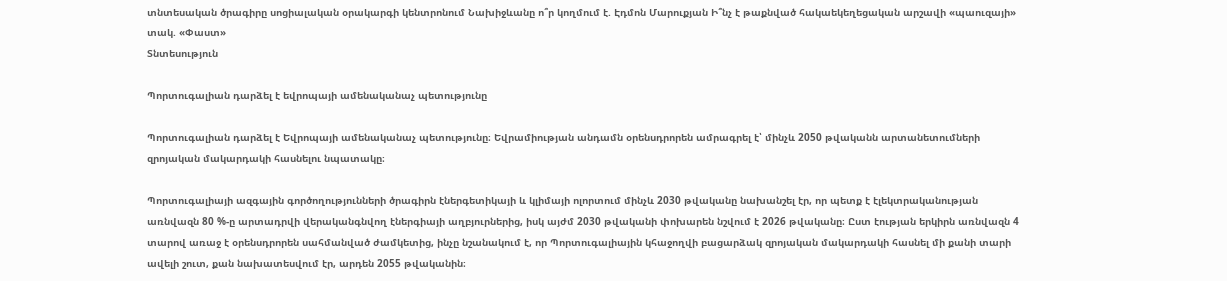տնտեսական ծրագիրը սոցիալական օրակարգի կենտրոնում Նախիջևանը ո՞ր կողմում է. Էդմոն Մարուքյան Ի՞նչ է թաքնված հակաեկեղեցական արշավի «պաուզայի» տակ. «Փաստ»
Տնտեսություն

Պորտուգալիան դարձել է եվրոպայի ամենականաչ պետությունը

Պորտուգալիան դարձել է Եվրոպայի ամենականաչ պետությունը։ Եվրամիության անդամն օրենսդրորեն ամրագրել է՝ մինչև 2050 թվականն արտանետումների զրոյական մակարդակի հասնելու նպատակը։

Պորտուգալիայի ազգային գործողությունների ծրագիրն էներգետիկայի և կլիմայի ոլորտում մինչև 2030 թվականը նախանշել էր, որ պետք է էլեկտրականության առնվազն 80 %-ը արտադրվի վերականգնվող էներգիայի աղբյուրներից, իսկ այժմ 2030 թվականի փոխարեն նշվում է 2026 թվականը։ Ըստ էության երկիրն առնվազն 4 տարով առաջ է օրենսդրորեն սահմանված ժամկետից, ինչը նշանակում է, որ Պորտուգալիային կհաջողվի բացարձակ զրոյական մակարդակի հասնել մի քանի տարի ավելի շուտ, քան նախատեսվում էր, արդեն 2055 թվականին։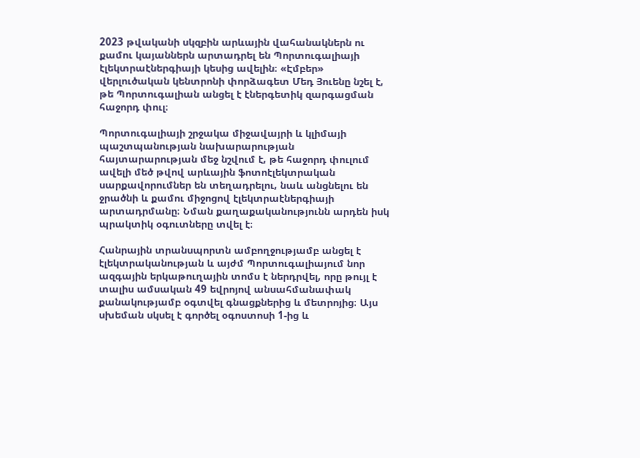2023 թվականի սկզբին արևային վահանակներն ու քամու կայաններն արտադրել են Պորտուգալիայի էլեկտրաէներգիայի կեսից ավելին։ «Էմբեր» վերլուծական կենտրոնի փորձագետ Մեդ Յուենը նշել է, թե Պորտուգալիան անցել է էներգետիկ զարգացման հաջորդ փուլ։

Պորտուգալիայի շրջակա միջավայրի և կլիմայի պաշտպանության նախարարության հայտարարության մեջ նշվում է, թե հաջորդ փուլում ավելի մեծ թվով արևային ֆոտոէլեկտրական սարքավորումներ են տեղադրելու, նաև անցնելու են ջրածնի և քամու միջոցով էլեկտրաէներգիայի արտադրմանը։ Նման քաղաքականությունն արդեն իսկ պրակտիկ օգուտները տվել է։

Հանրային տրանսպորտն ամբողջությամբ անցել է էլեկտրականության և այժմ Պորտուգալիայում նոր ազգային երկաթուղային տոմս է ներդրվել, որը թույլ է տալիս ամսական 49 եվրոյով անսահմանափակ քանակությամբ օգտվել գնացքներից և մետրոյից։ Այս սխեման սկսել է գործել օգոստոսի 1-ից և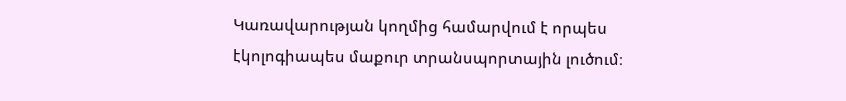Կառավարության կողմից համարվում է որպես էկոլոգիապես մաքուր տրանսպորտային լուծում։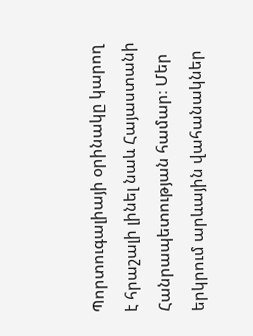Պորտուգալիայի օրինակը կարող է հրաշալի լինել նաև Հայաստանի Հանրապետության համար։ Մեր երկրում արևային վահանակներ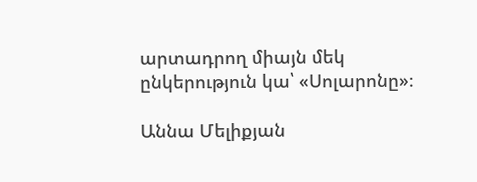արտադրող միայն մեկ ընկերություն կա՝ «Սոլարոնը»։

Աննա Մելիքյան